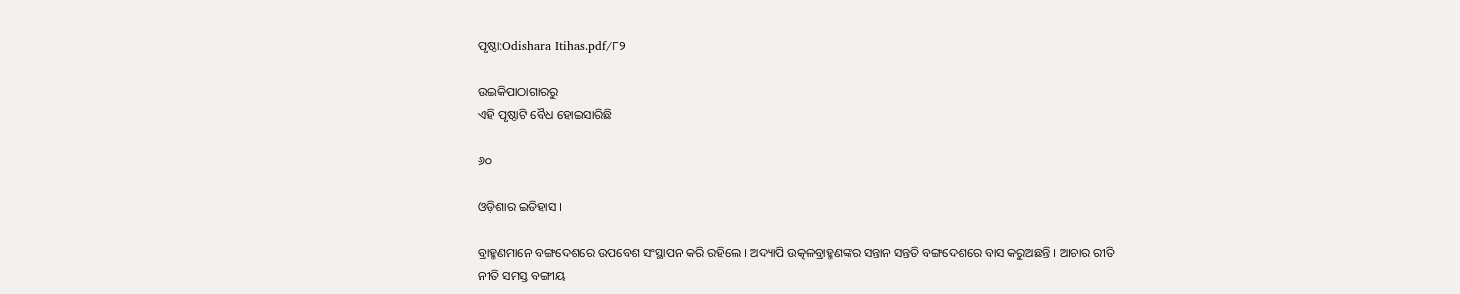ପୃଷ୍ଠା:Odishara Itihas.pdf/୮୨

ଉଇକିପାଠାଗାର‌ରୁ
ଏହି ପୃଷ୍ଠାଟି ବୈଧ ହୋଇସାରିଛି

୬୦

ଓଡ଼ିଶାର ଇତିହାସ ।

ବ୍ରାହ୍ମଣମାନେ ବଙ୍ଗଦେଶରେ ଉପବେଶ ସଂସ୍ଥାପନ କରି ରହିଲେ । ଅଦ୍ୟାପି ଉତ୍କଳବ୍ରାହ୍ମଣଙ୍କର ସନ୍ତାନ ସନ୍ତ‌ତି ବଙ୍ଗଦେଶରେ ବାସ କରୁଅଛନ୍ତି । ଆଚାର ରୀତି ନୀତି ସମସ୍ତ ବଙ୍ଗୀୟ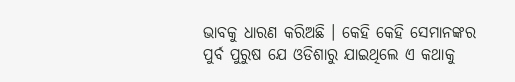ଭାବକୁ ଧାରଣ କରିଅଛି । କେହି କେହି ସେମାନଙ୍କର ପୁର୍ବ ପୁରୁଷ ଯେ ଓଡିଶାରୁ ଯାଇଥିଲେ ଏ କଥାକୁ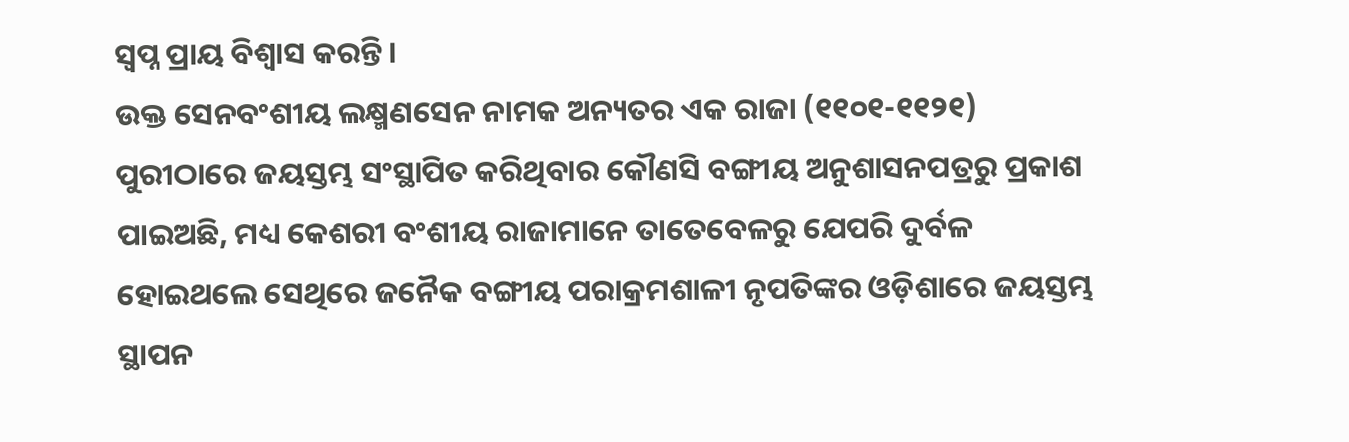ସ୍ୱପ୍ନ ପ୍ରାୟ ବିଶ୍ୱାସ କରନ୍ତି ।
ଉକ୍ତ ସେନବଂଶୀୟ ଲକ୍ଷ୍ମଣସେନ ନାମକ ଅନ୍ୟତର ଏକ ରାଜା (୧୧୦୧-୧୧୨୧) ପୁରୀଠାରେ ଜୟସ୍ତମ୍ଭ ସଂସ୍ଥାପିତ କରିଥିବାର କୌଣସି ବଙ୍ଗୀୟ ଅନୁଶାସନପତ୍ରରୁ ପ୍ରକାଶ ପାଇଅଛି, ମଧ୍ୟ କେଶରୀ ବଂଶୀୟ ରାଜାମାନେ ତାତେବେଳରୁ ଯେପରି ଦୁର୍ବଳ ହୋଇଥଲେ ସେଥିରେ ଜନୈକ ବଙ୍ଗୀୟ ପରାକ୍ରମଶାଳୀ ନୃପତିଙ୍କର ଓଡ଼ିଶାରେ ଜୟସ୍ତମ୍ଭ ସ୍ଥାପନ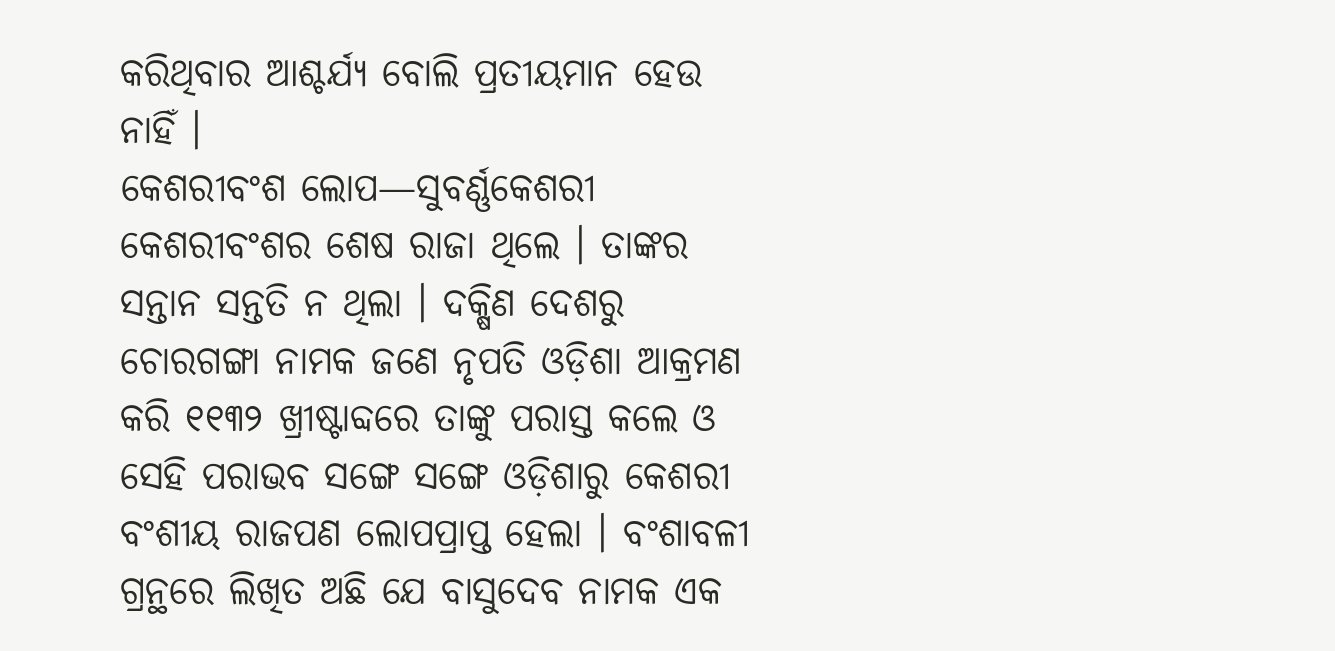କରିଥିବାର ଆଶ୍ଚର୍ଯ୍ୟ ବୋଲି ପ୍ରତୀୟମାନ ହେଉ ନାହିଁ ।
କେଶରୀବଂଶ ଲୋପ—ସୁବର୍ଣ୍ଣକେଶରୀ କେଶରୀବଂଶର ଶେଷ ରାଜା ଥିଲେ । ତାଙ୍କର ସନ୍ତାନ ସନ୍ତ‌ତି ନ ଥିଲା । ଦକ୍ଷିଣ ଦେଶରୁ ଚୋରଗଙ୍ଗା ନାମକ ଜଣେ ନୃପତି ଓଡ଼ିଶା ଆକ୍ରମଣ କରି ୧୧୩୨ ଖ୍ରୀଷ୍ଟାବ୍ଦରେ ତାଙ୍କୁ ପରାସ୍ତ କଲେ ଓ ସେହି ପରାଭବ ସଙ୍ଗେ ସଙ୍ଗେ ଓଡ଼ିଶାରୁ କେଶରୀ ବଂଶୀୟ ରାଜପଣ ଲୋପପ୍ରାପ୍ତ ହେଲା । ବଂଶାବଳୀ ଗ୍ରନ୍ଥରେ ଲିଖିତ ଅଛି ଯେ ବାସୁଦେବ ନାମକ ଏକ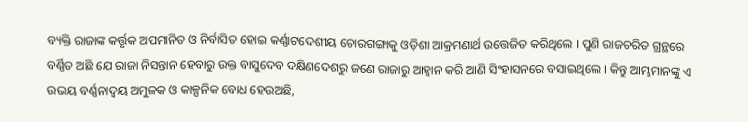ବ୍ୟକ୍ତି ରାଜାଙ୍କ କର୍ତ୍ତୃକ ଅପମାନିତ ଓ ନିର୍ବାସିତ ହୋଇ କର୍ଣ୍ଣାଟଦେଶୀୟ ଚୋରଗଙ୍ଗାକୁ ଓଡ଼ିଶା ଆକ୍ରମଣାର୍ଥ ଉତ୍ତେଜିତ କରିଥିଲେ । ପୁଣି ରାଜଚରିତ ଗ୍ରନ୍ଥରେ ବର୍ଣ୍ଣିତ ଅଛି ଯେ ରାଜା ନିସନ୍ତାନ ହେବାରୁ ଉକ୍ତ ବାସୁଦେବ ଦକ୍ଷିଣଦେଶରୁ ଜଣେ ରାଜାରୁ ଆହ୍ୱାନ କରି ଆଣି ସିଂହାସନରେ ବସାଇଥିଲେ । କିନ୍ତୁ ଆମ୍ଭମାନଙ୍କୁ ଏ ଉଭୟ ବର୍ଣ୍ଣନାଦ୍ୱୟ ଅମୁଳକ ଓ କାଳ୍ପନିକ ବୋଧ ହେଉଅଛି,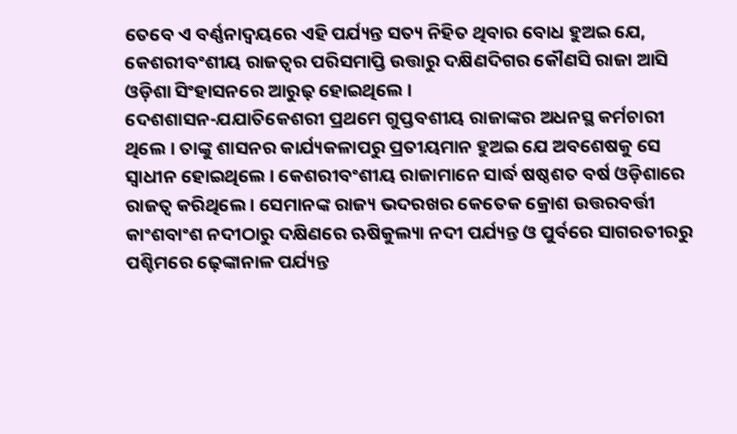ତେବେ ଏ ବର୍ଣ୍ଣନାଦ୍ୱୟରେ ଏହି ପର୍ଯ୍ୟନ୍ତ ସତ୍ୟ ନିହିତ ଥିବାର ବୋଧ ହୁଅଇ ଯେ, କେଶରୀବଂଶୀୟ ରାଜତ୍ୱର ପରିସମାପ୍ତି ଉତ୍ତାରୁ ଦକ୍ଷିଣଦିଗର କୌଣସି ରାଜା ଆସି ଓଡ଼ିଶା ସିଂହାସନରେ ଆରୁଢ଼ ହୋଇଥିଲେ ।
ଦେଶଶାସନ-ଯଯାତିକେଶରୀ ପ୍ରଥମେ ଗୁପ୍ତବଶୀୟ ରାଜାଙ୍କର ଅଧନସ୍ଥ କର୍ମଚାରୀ ଥିଲେ । ତାଙ୍କୁ ଶାସନର କାର୍ଯ୍ୟକଳାପରୁ ପ୍ରତୀୟମାନ ହୁଅଇ ଯେ ଅବଶେଷକୁ ସେ ସ୍ୱାଧୀନ ହୋଇଥିଲେ । କେଶରୀବଂଶୀୟ ରାଜାମାନେ ସାର୍ଦ୍ଧ ଷଷ୍ଠଶତ ବର୍ଷ ଓଡ଼ିଶାରେ ରାଜତ୍ୱ କରିଥିଲେ । ସେମାନଙ୍କ ରାଜ୍ୟ ଭଦରଖର କେତେକ କ୍ରୋଶ ଉତ୍ତରବର୍ତ୍ତୀ କାଂଶବାଂଶ ନ‌ଦୀଠାରୁ ଦକ୍ଷିଣରେ ଋଷିକୁଲ୍ୟା ନ‌ଦୀ ପର୍ଯ୍ୟନ୍ତ ଓ ପୁର୍ବରେ ସାଗରତୀରରୁ ପଶ୍ଚିମରେ ଢ଼େଙ୍କାନାଳ ପର୍ଯ୍ୟନ୍ତ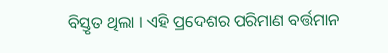ବିସ୍ତୃତ ଥିଲା । ଏହି ପ୍ରଦେଶର ପରିମାଣ ବର୍ତ୍ତମାନ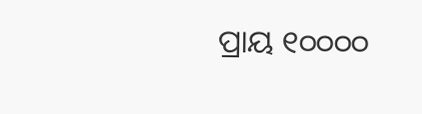ପ୍ରାୟ ୧୦୦୦୦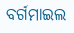ବର୍ଗମାଇଲ